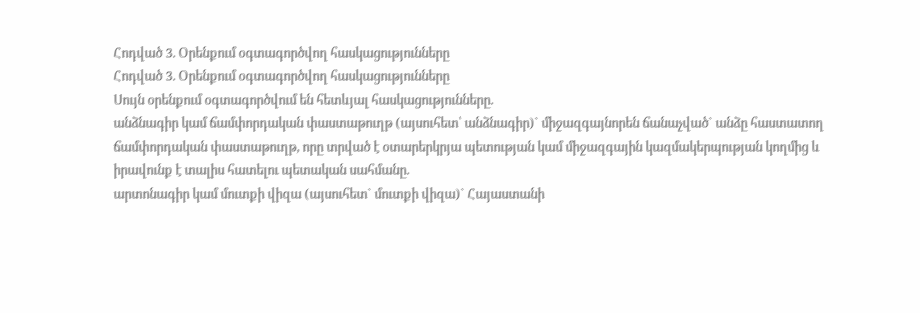Հոդված 3. Օրենքում օգտագործվող հասկացությունները
Հոդված 3. Օրենքում օգտագործվող հասկացությունները
Սույն օրենքում օգտագործվում են հետևյալ հասկացությունները.
անձնագիր կամ ճամփորդական փաստաթուղթ (այսուհետ՝ անձնագիր)` միջազգայնորեն ճանաչված` անձը հաստատող ճամփորդական փաստաթուղթ, որը տրված է օտարերկրյա պետության կամ միջազգային կազմակերպության կողմից և իրավունք է տալիս հատելու պետական սահմանը.
արտոնագիր կամ մուտքի վիզա (այսուհետ` մուտքի վիզա)` Հայաստանի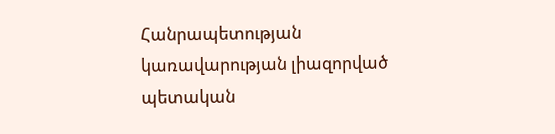Հանրապետության կառավարության լիազորված պետական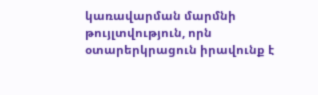կառավարման մարմնի թույլտվություն, որն օտարերկրացուն իրավունք է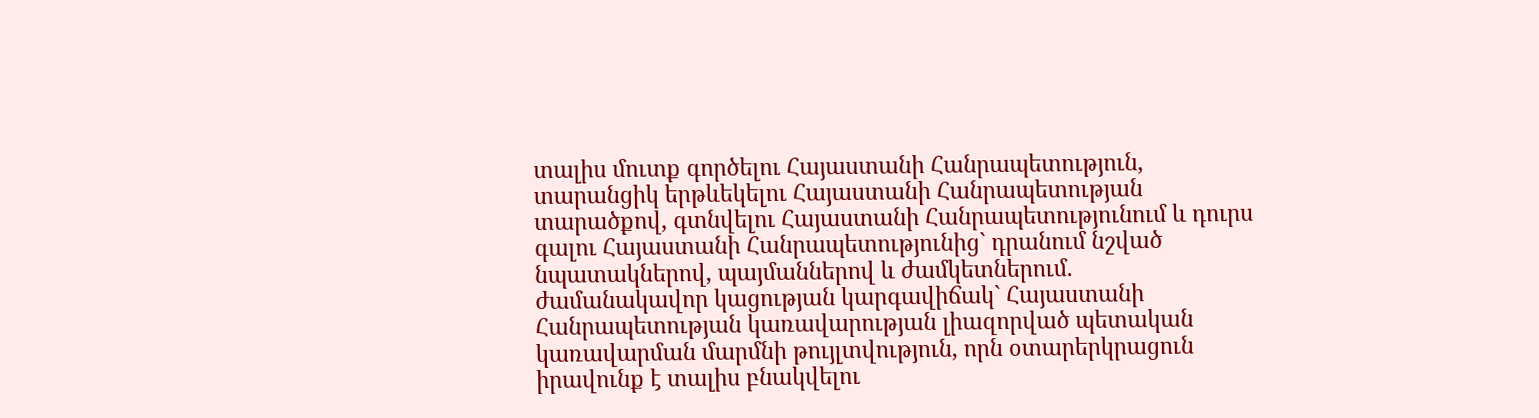տալիս մուտք գործելու Հայաստանի Հանրապետություն, տարանցիկ երթևեկելու Հայաստանի Հանրապետության տարածքով, գտնվելու Հայաստանի Հանրապետությունում և դուրս գալու Հայաստանի Հանրապետությունից` դրանում նշված նպատակներով, պայմաններով և ժամկետներում.
ժամանակավոր կացության կարգավիճակ` Հայաստանի Հանրապետության կառավարության լիազորված պետական կառավարման մարմնի թույլտվություն, որն օտարերկրացուն իրավունք է տալիս բնակվելու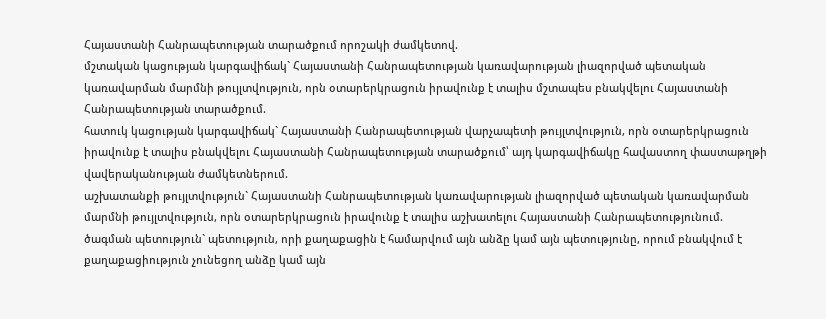Հայաստանի Հանրապետության տարածքում որոշակի ժամկետով.
մշտական կացության կարգավիճակ` Հայաստանի Հանրապետության կառավարության լիազորված պետական կառավարման մարմնի թույլտվություն, որն օտարերկրացուն իրավունք է տալիս մշտապես բնակվելու Հայաստանի Հանրապետության տարածքում.
հատուկ կացության կարգավիճակ` Հայաստանի Հանրապետության վարչապետի թույլտվություն, որն օտարերկրացուն իրավունք է տալիս բնակվելու Հայաստանի Հանրապետության տարածքում՝ այդ կարգավիճակը հավաստող փաստաթղթի վավերականության ժամկետներում.
աշխատանքի թույլտվություն` Հայաստանի Հանրապետության կառավարության լիազորված պետական կառավարման մարմնի թույլտվություն, որն օտարերկրացուն իրավունք է տալիս աշխատելու Հայաստանի Հանրապետությունում.
ծագման պետություն` պետություն, որի քաղաքացին է համարվում այն անձը կամ այն պետությունը, որում բնակվում է քաղաքացիություն չունեցող անձը կամ այն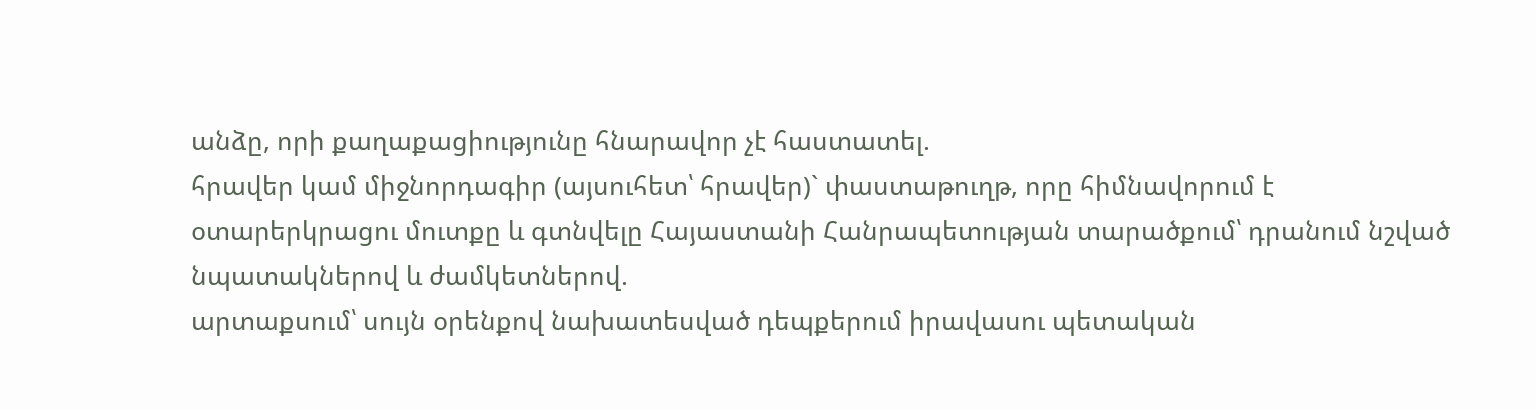անձը, որի քաղաքացիությունը հնարավոր չէ հաստատել.
հրավեր կամ միջնորդագիր (այսուհետ՝ հրավեր)` փաստաթուղթ, որը հիմնավորում է օտարերկրացու մուտքը և գտնվելը Հայաստանի Հանրապետության տարածքում՝ դրանում նշված նպատակներով և ժամկետներով.
արտաքսում՝ սույն օրենքով նախատեսված դեպքերում իրավասու պետական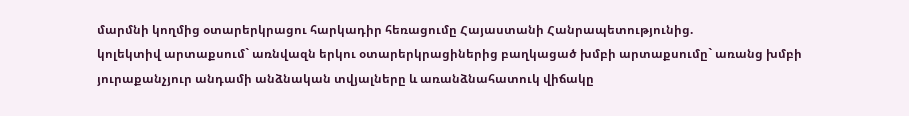մարմնի կողմից օտարերկրացու հարկադիր հեռացումը Հայաստանի Հանրապետությունից.
կոլեկտիվ արտաքսում` առնվազն երկու օտարերկրացիներից բաղկացած խմբի արտաքսումը` առանց խմբի յուրաքանչյուր անդամի անձնական տվյալները և առանձնահատուկ վիճակը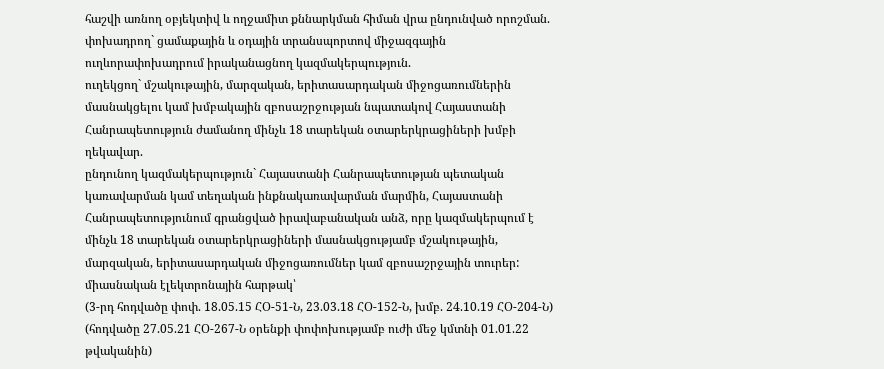հաշվի առնող օբյեկտիվ և ողջամիտ քննարկման հիման վրա ընդունված որոշման.
փոխադրող` ցամաքային և օդային տրանսպորտով միջազգային ուղևորափոխադրում իրականացնող կազմակերպություն.
ուղեկցող` մշակութային, մարզական, երիտասարդական միջոցառումներին մասնակցելու կամ խմբակային զբոսաշրջության նպատակով Հայաստանի Հանրապետություն ժամանող մինչև 18 տարեկան օտարերկրացիների խմբի ղեկավար.
ընդունող կազմակերպություն` Հայաստանի Հանրապետության պետական կառավարման կամ տեղական ինքնակառավարման մարմին, Հայաստանի Հանրապետությունում գրանցված իրավաբանական անձ, որը կազմակերպում է մինչև 18 տարեկան օտարերկրացիների մասնակցությամբ մշակութային, մարզական, երիտասարդական միջոցառումներ կամ զբոսաշրջային տուրեր:
միասնական էլեկտրոնային հարթակ՝
(3-րդ հոդվածը փոփ. 18.05.15 ՀՕ-51-Ն, 23.03.18 ՀՕ-152-Ն, խմբ. 24.10.19 ՀՕ-204-Ն)
(հոդվածը 27.05.21 ՀՕ-267-Ն օրենքի փոփոխությամբ ուժի մեջ կմտնի 01.01.22 թվականին)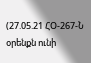(27.05.21 ՀՕ-267-Ն օրենքն ունի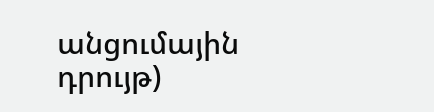անցումային դրույթ)